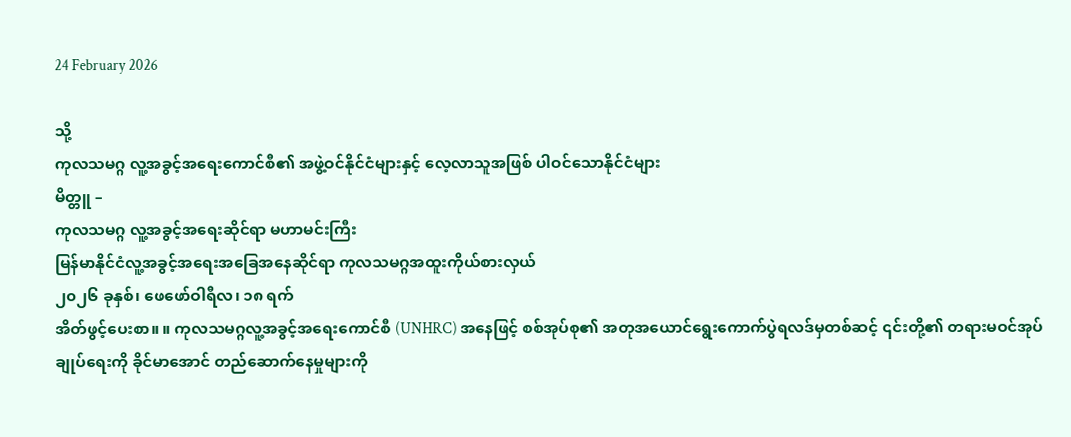24 February 2026

သို့
ကုလသမဂ္ဂ လူ့အခွင့်အရေးကောင်စီ၏ အဖွဲ့ဝင်နိုင်ငံများနှင့် လေ့လာသူအဖြစ် ပါဝင်သောနိုင်ငံများ
မိတ္တူ –
ကုလသမဂ္ဂ လူ့အခွင့်အရေးဆိုင်ရာ မဟာမင်းကြီး
မြန်မာနိုင်ငံလူ့အခွင့်အရေးအခြေအနေဆိုင်ရာ ကုလသမဂ္ဂအထူးကိုယ်စားလှယ်
၂၀၂၆ ခုနှစ်၊ ဖေဖော်ဝါရီလ၊ ၁၈ ရက်
အိတ်ဖွင့်ပေးစာ။ ။ ကုလသမဂ္ဂလူ့အခွင့်အရေးကောင်စီ (UNHRC) အနေဖြင့် စစ်အုပ်စု၏ အတုအယောင်ရွေးကောက်ပွဲရလဒ်မှတစ်ဆင့် ၎င်းတို့၏ တရားမဝင်အုပ်ချုပ်ရေးကို ခိုင်မာအောင် တည်ဆောက်နေမှုများကို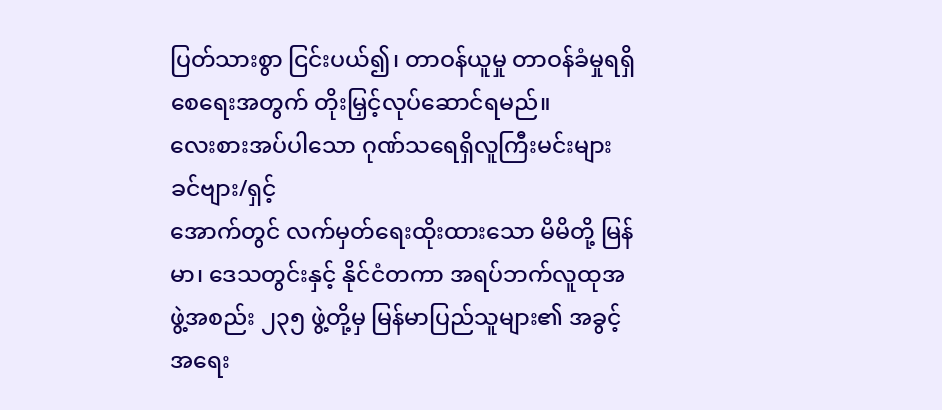ပြတ်သားစွာ ငြင်းပယ်၍၊ တာဝန်ယူမှု တာဝန်ခံမှုရရှိစေရေးအတွက် တိုးမြှင့်လုပ်ဆောင်ရမည်။
လေးစားအပ်ပါသော ဂုဏ်သရေရှိလူကြီးမင်းများခင်ဗျား/ရှင့်
အောက်တွင် လက်မှတ်ရေးထိုးထားသော မိမိတို့ မြန်မာ၊ ဒေသတွင်းနှင့် နိုင်ငံတကာ အရပ်ဘက်လူထုအဖွဲ့အစည်း ၂၃၅ ဖွဲ့တို့မှ မြန်မာပြည်သူများ၏ အခွင့်အရေး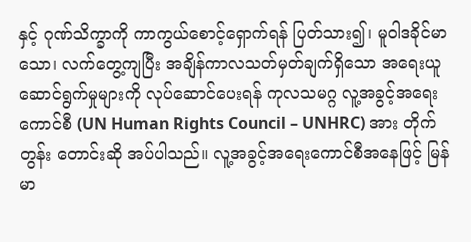နှင့် ဂုဏ်သိက္ခာကို ကာကွယ်စောင့်ရှောက်ရန် ပြတ်သား၍၊ မူဝါဒခိုင်မာသော၊ လက်တွေ့ကျပြီး အချိန်ကာလသတ်မှတ်ချက်ရှိသော အရေးယူဆောင်ရွက်မှုများကို လုပ်ဆောင်ပေးရန် ကုလသမဂ္ဂ လူ့အခွင့်အရေး ကောင်စီ (UN Human Rights Council – UNHRC) အား တိုက်တွန်း တောင်းဆို အပ်ပါသည်။ လူ့အခွင့်အရေးကောင်စီအနေဖြင့် မြန်မာ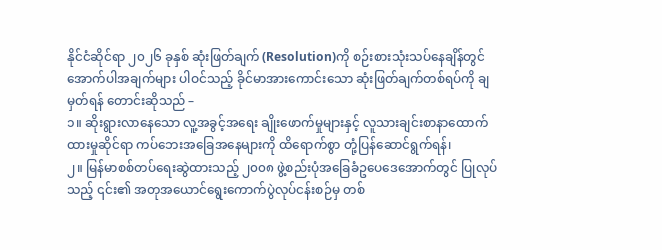နိုင်ငံဆိုင်ရာ ၂၀၂၆ ခုနှစ် ဆုံးဖြတ်ချက် (Resolution)ကို စဉ်းစားသုံးသပ်နေချိန်တွင် အောက်ပါအချက်များ ပါဝင်သည့် ခိုင်မာအားကောင်းသော ဆုံးဖြတ်ချက်တစ်ရပ်ကို ချမှတ်ရန် တောင်းဆိုသည် –
၁။ ဆိုးရွားလာနေသော လူ့အခွင့်အရေး ချိုးဖောက်မှုများနှင့် လူသားချင်းစာနာထောက်ထားမှုဆိုင်ရာ ကပ်ဘေးအခြေအနေများကို ထိရောက်စွာ တုံ့ပြန်ဆောင်ရွက်ရန်၊
၂။ မြန်မာစစ်တပ်ရေးဆွဲထားသည့် ၂၀၀၈ ဖွဲ့စည်းပုံအခြေခံဥပေဒေအောက်တွင် ပြုလုပ်သည့် ၎င်း၏ အတုအယောင်ရွေးကောက်ပွဲလုပ်ငန်းစဉ်မှ တစ်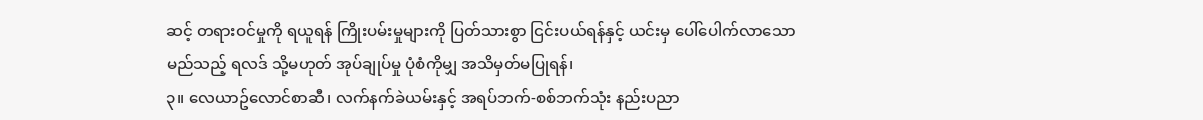ဆင့် တရားဝင်မှုကို ရယူရန် ကြိုးပမ်းမှုများကို ပြတ်သားစွာ ငြင်းပယ်ရန်နှင့် ယင်းမှ ပေါ်ပေါက်လာသော မည်သည့် ရလဒ် သို့မဟုတ် အုပ်ချုပ်မှု ပုံစံကိုမျှ အသိမှတ်မပြုရန်၊
၃။ လေယာဥ်လောင်စာဆီ၊ လက်နက်ခဲယမ်းနှင့် အရပ်ဘက်-စစ်ဘက်သုံး နည်းပညာ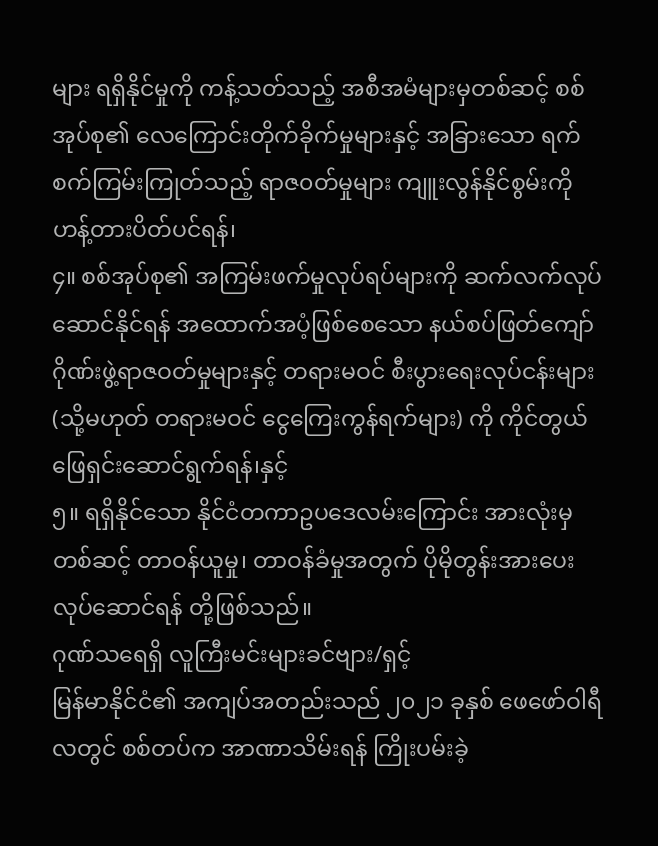များ ရရှိနိုင်မှုကို ကန့်သတ်သည့် အစီအမံများမှတစ်ဆင့် စစ်အုပ်စု၏ လေကြောင်းတိုက်ခိုက်မှုများနှင့် အခြားသော ရက်စက်ကြမ်းကြုတ်သည့် ရာဇ၀တ်မှုများ ကျူးလွန်နိုင်စွမ်းကို ဟန့်တားပိတ်ပင်ရန်၊
၄။ စစ်အုပ်စု၏ အကြမ်းဖက်မှုလုပ်ရပ်များကို ဆက်လက်လုပ်ဆောင်နိုင်ရန် အထောက်အပံ့ဖြစ်စေသော နယ်စပ်ဖြတ်ကျော် ဂိုဏ်းဖွဲ့ရာဇဝတ်မှုများနှင့် တရားမဝင် စီးပွားရေးလုပ်ငန်းများ (သို့မဟုတ် တရားမဝင် ငွေကြေးကွန်ရက်များ) ကို ကိုင်တွယ် ဖြေရှင်းဆောင်ရွက်ရန်၊နှင့်
၅။ ရရှိနိုင်သော နိုင်ငံတကာဥပဒေလမ်းကြောင်း အားလုံးမှတစ်ဆင့် တာဝန်ယူမှု၊ တာဝန်ခံမှုအတွက် ပိုမိုတွန်းအားပေးလုပ်ဆောင်ရန် တို့ဖြစ်သည်။
ဂုဏ်သရေရှိ လူကြီးမင်းများခင်ဗျား/ရှင့်
မြန်မာနိုင်ငံ၏ အကျပ်အတည်းသည် ၂၀၂၁ ခုနှစ် ဖေဖော်ဝါရီလတွင် စစ်တပ်က အာဏာသိမ်းရန် ကြိုးပမ်းခဲ့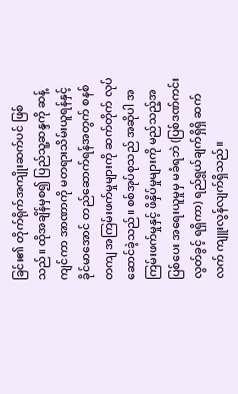ခြင်း၏ တိုက်ရိုက်အကျိုးဆက်ပင် ဖြစ်သည်။ ထိုအချိန်မှစ၍ ပြည်သူ့ဆန္ဒကို ဆန့်ကျင်ကာ အာဏာကို မတရားသိမ်းယူရန်နှင့် ခိုင်မာအောင် တည်ဆောက်ရန်အတွက် စနစ်တကျ အကြမ်းဖက်မှုများကို ဆက်တိုက် လုပ်ဆောင်ခဲ့သည်။ စစ်အုပ်စုသည် အဆိုပါ အကြမ်းဖက်မှုနှင့် ဖိနှိပ်မှုများကို မည်သည့်အပြစ်ပေး အရေးယူမှုမှ မခံရဘဲ (ပြစ်ဒဏ်ကင်းလွတ်ခွင့် ရရှိကာ) ရည်ရွယ်ချက်ရှိရှိ ဆက်လက် ကျူးလွန်လျက်ရှိသည်။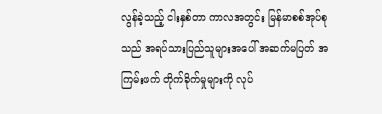လွန်ခဲ့သည့် ငါးနှစ်တာ ကာလအတွင်း မြန်မာစစ်အုပ်စုသည် အရပ်သားပြည်သူများအပေါ် အဆက်မပြတ် အကြမ်းဖက် တိုက်ခိုက်မှုများကို လုပ်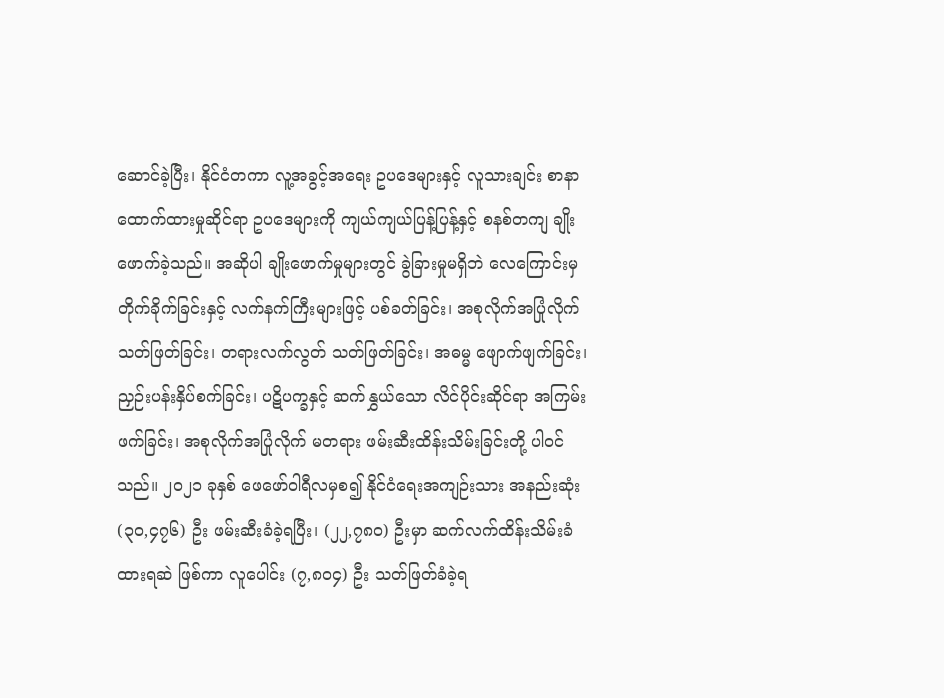ဆောင်ခဲ့ပြီး၊ နိုင်ငံတကာ လူ့အခွင့်အရေး ဥပဒေများနှင့် လူသားချင်း စာနာထောက်ထားမှုဆိုင်ရာ ဥပဒေများကို ကျယ်ကျယ်ပြန့်ပြန့်နှင့် စနစ်တကျ ချိုးဖောက်ခဲ့သည်။ အဆိုပါ ချိုးဖောက်မှုများတွင် ခွဲခြားမှုမရှိဘဲ လေကြောင်းမှ တိုက်ခိုက်ခြင်းနှင့် လက်နက်ကြီးများဖြင့် ပစ်ခတ်ခြင်း၊ အစုလိုက်အပြုံလိုက် သတ်ဖြတ်ခြင်း၊ တရားလက်လွတ် သတ်ဖြတ်ခြင်း၊ အဓမ္မ ဖျောက်ဖျက်ခြင်း၊ ညှဉ်းပန်းနှိပ်စက်ခြင်း၊ ပဋိပက္ခနှင့် ဆက်နွှယ်သော လိင်ပိုင်းဆိုင်ရာ အကြမ်းဖက်ခြင်း၊ အစုလိုက်အပြုံလိုက် မတရား ဖမ်းဆီးထိန်းသိမ်းခြင်းတို့ ပါဝင်သည်။ ၂၀၂၁ ခုနှစ် ဖေဖော်ဝါရီလမှစ၍ နိုင်ငံရေးအကျဉ်းသား အနည်းဆုံး (၃၀,၄၇၆) ဦး ဖမ်းဆီးခံခဲ့ရပြီး၊ (၂၂,၇၈၀) ဦးမှာ ဆက်လက်ထိန်းသိမ်းခံထားရဆဲ ဖြစ်ကာ လူပေါင်း (၇,၈၀၄) ဦး သတ်ဖြတ်ခံခဲ့ရ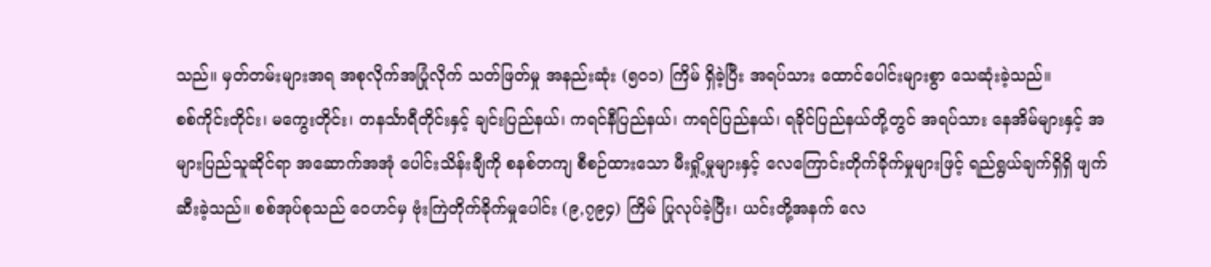သည်။ မှတ်တမ်းများအရ အစုလိုက်အပြုံလိုက် သတ်ဖြတ်မှု အနည်းဆုံး (၅၀၁) ကြိမ် ရှိခဲ့ပြီး အရပ်သား ထောင်ပေါင်းများစွာ သေဆုံးခဲ့သည်။
စစ်ကိုင်းတိုင်း၊ မကွေးတိုင်း၊ တနင်္သာရီတိုင်းနှင့် ချင်းပြည်နယ်၊ ကရင်နီပြည်နယ်၊ ကရင်ပြည်နယ်၊ ရခိုင်ပြည်နယ်တို့တွင် အရပ်သား နေအိမ်များနှင့် အများပြည်သူဆိုင်ရာ အဆောက်အအုံ ပေါင်းသိန်းချီကို စနစ်တကျ စီစဉ်ထားသော မီးရှို့မှုများနှင့် လေကြောင်းတိုက်ခိုက်မှုများဖြင့် ရည်ရွယ်ချက်ရှိရှိ ဖျက်ဆီးခဲ့သည်။ စစ်အုပ်စုသည် ဝေဟင်မှ ဗုံးကြဲတိုက်ခိုက်မှုပေါင်း (၉,၇၉၄) ကြိမ် ပြုလုပ်ခဲ့ပြီး၊ ယင်းတို့အနက် လေ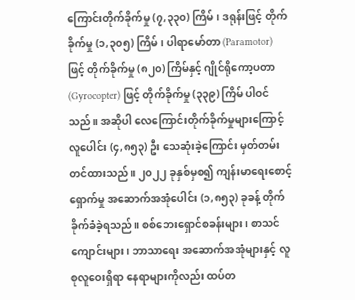ကြောင်းတိုက်ခိုက်မှု (၇,၃၃၀) ကြိမ်၊ ဒရုန်းဖြင့် တိုက်ခိုက်မှု (၁,၃၀၅) ကြိမ်၊ ပါရာမော်တာ (Paramotor) ဖြင့် တိုက်ခိုက်မှု (၈၂၀) ကြိမ်နှင့် ဂျိုင်ရိုကော့ပတာ (Gyrocopter) ဖြင့် တိုက်ခိုက်မှု (၃၃၉) ကြိမ် ပါဝင်သည်။ အဆိုပါ လေကြောင်းတိုက်ခိုက်မှုများကြောင့် လူပေါင်း (၄,၈၅၃) ဦး သေဆုံးခဲ့ကြောင်း မှတ်တမ်းတင်ထားသည်။ ၂၀၂၂ ခုနှစ်မှစ၍ ကျန်းမာရေးစောင့်ရှောက်မှု အဆောက်အအုံပေါင်း (၁,၈၅၃) ခုခန့် တိုက်ခိုက်ခံခဲ့ရသည်။ စစ်ဘေးရှောင်စခန်းများ၊ စာသင်ကျောင်းများ၊ ဘာသာရေး အဆောက်အအုံများနှင့် လူစုလူဝေးရှိရာ နေရာများကိုလည်း ထပ်တ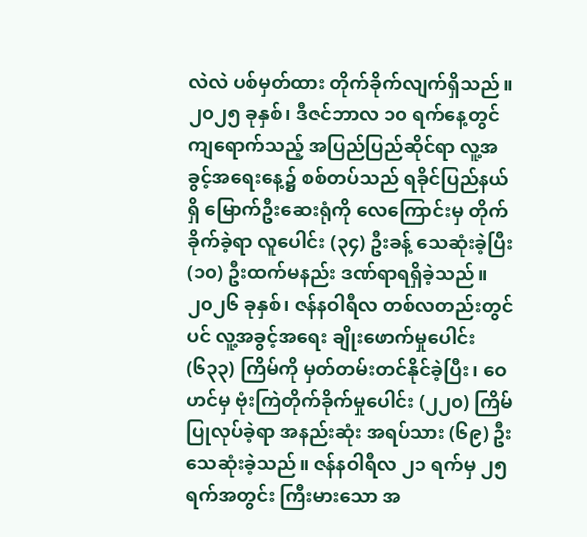လဲလဲ ပစ်မှတ်ထား တိုက်ခိုက်လျက်ရှိသည်။
၂၀၂၅ ခုနှစ်၊ ဒီဇင်ဘာလ ၁၀ ရက်နေ့တွင် ကျရောက်သည့် အပြည်ပြည်ဆိုင်ရာ လူ့အခွင့်အရေးနေ့၌ စစ်တပ်သည် ရခိုင်ပြည်နယ်ရှိ မြောက်ဦးဆေးရုံကို လေကြောင်းမှ တိုက်ခိုက်ခဲ့ရာ လူပေါင်း (၃၄) ဦးခန့် သေဆုံးခဲ့ပြီး (၁၀) ဦးထက်မနည်း ဒဏ်ရာရရှိခဲ့သည်။ ၂၀၂၆ ခုနှစ်၊ ဇန်နဝါရီလ တစ်လတည်းတွင်ပင် လူ့အခွင့်အရေး ချိုးဖောက်မှုပေါင်း (၆၃၃) ကြိမ်ကို မှတ်တမ်းတင်နိုင်ခဲ့ပြီး၊ ဝေဟင်မှ ဗုံးကြဲတိုက်ခိုက်မှုပေါင်း (၂၂၀) ကြိမ် ပြုလုပ်ခဲ့ရာ အနည်းဆုံး အရပ်သား (၆၉) ဦး သေဆုံးခဲ့သည်။ ဇန်နဝါရီလ ၂၁ ရက်မှ ၂၅ ရက်အတွင်း ကြီးမားသော အ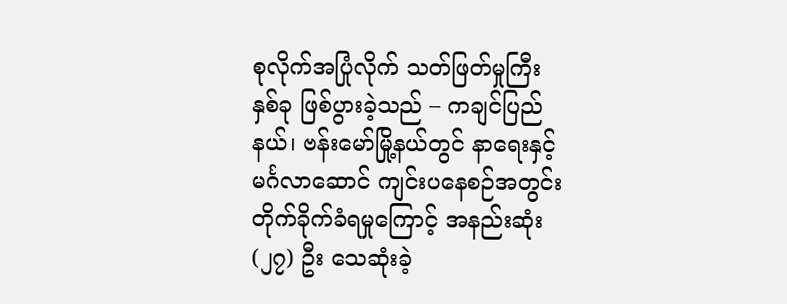စုလိုက်အပြုံလိုက် သတ်ဖြတ်မှုကြီး နှစ်ခု ဖြစ်ပွားခဲ့သည် – ကချင်ပြည်နယ်၊ ဗန်းမော်မြို့နယ်တွင် နာရေးနှင့် မင်္ဂလာဆောင် ကျင်းပနေစဉ်အတွင်း တိုက်ခိုက်ခံရမှုကြောင့် အနည်းဆုံး (၂၇) ဦး သေဆုံးခဲ့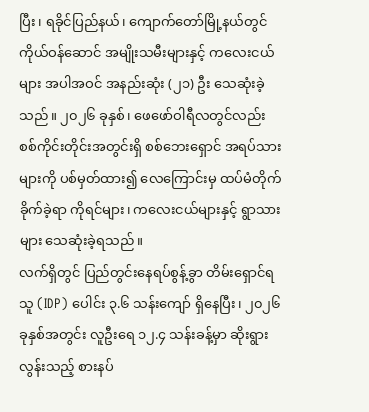ပြီး၊ ရခိုင်ပြည်နယ်၊ ကျောက်တော်မြို့နယ်တွင် ကိုယ်ဝန်ဆောင် အမျိုးသမီးများနှင့် ကလေးငယ်များ အပါအဝင် အနည်းဆုံး (၂၁) ဦး သေဆုံးခဲ့သည်။ ၂၀၂၆ ခုနှစ်၊ ဖေဖော်ဝါရီလတွင်လည်း စစ်ကိုင်းတိုင်းအတွင်းရှိ စစ်ဘေးရှောင် အရပ်သားများကို ပစ်မှတ်ထား၍ လေကြောင်းမှ ထပ်မံတိုက်ခိုက်ခဲ့ရာ ကိုရင်များ၊ ကလေးငယ်များနှင့် ရွာသားများ သေဆုံးခဲ့ရသည်။
လက်ရှိတွင် ပြည်တွင်းနေရပ်စွန့်ခွာ တိမ်းရှောင်ရသူ (IDP) ပေါင်း ၃.၆ သန်းကျော် ရှိနေပြီး၊ ၂၀၂၆ ခုနှစ်အတွင်း လူဦးရေ ၁၂.၄ သန်းခန့်မှာ ဆိုးရွားလွန်းသည့် စားနပ်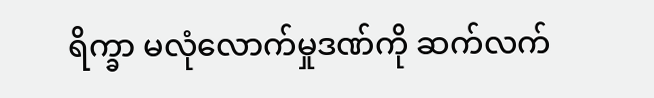ရိက္ခာ မလုံလောက်မှုဒဏ်ကို ဆက်လက်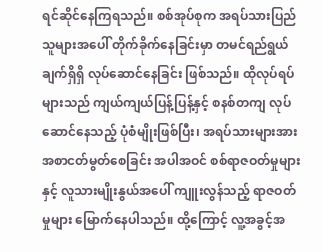ရင်ဆိုင်နေကြရသည်။ စစ်အုပ်စုက အရပ်သားပြည်သူများအပေါ် တိုက်ခိုက်နေခြင်းမှာ တမင်ရည်ရွယ်ချက်ရှိရှိ လုပ်ဆောင်နေခြင်း ဖြစ်သည်။ ထိုလုပ်ရပ်များသည် ကျယ်ကျယ်ပြန့်ပြန့်နှင့် စနစ်တကျ လုပ်ဆောင်နေသည့် ပုံစံမျိုးဖြစ်ပြီး၊ အရပ်သားများအား အစာငတ်မွတ်စေခြင်း အပါအဝင် စစ်ရာဇဝတ်မှုများနှင့် လူသားမျိုးနွယ်အပေါ် ကျူးလွန်သည့် ရာဇဝတ်မှုများ မြောက်နေပါသည်။ ထို့ကြောင့် လူ့အခွင့်အ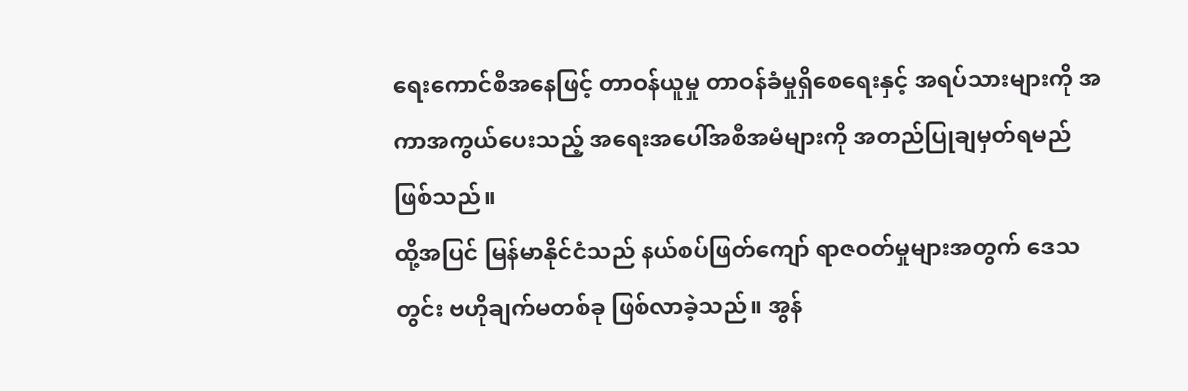ရေးကောင်စီအနေဖြင့် တာဝန်ယူမှု တာဝန်ခံမှုရှိစေရေးနှင့် အရပ်သားများကို အကာအကွယ်ပေးသည့် အရေးအပေါ်အစီအမံများကို အတည်ပြုချမှတ်ရမည် ဖြစ်သည်။
ထို့အပြင် မြန်မာနိုင်ငံသည် နယ်စပ်ဖြတ်ကျော် ရာဇဝတ်မှုများအတွက် ဒေသတွင်း ဗဟိုချက်မတစ်ခု ဖြစ်လာခဲ့သည်။ အွန်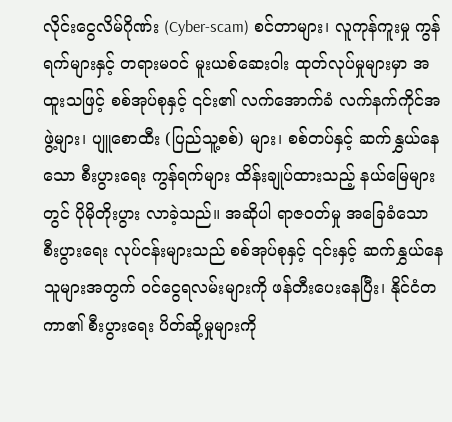လိုင်းငွေလိမ်ဂိုဏ်း (Cyber-scam) စင်တာများ၊ လူကုန်ကူးမှု ကွန်ရက်များနှင့် တရားမဝင် မူးယစ်ဆေးဝါး ထုတ်လုပ်မှုများမှာ အထူးသဖြင့် စစ်အုပ်စုနှင့် ၎င်း၏ လက်အောက်ခံ လက်နက်ကိုင်အဖွဲ့များ၊ ပျူစောထီး (ပြည်သူ့စစ်) များ၊ စစ်တပ်နှင့် ဆက်နွှယ်နေသော စီးပွားရေး ကွန်ရက်များ ထိန်းချုပ်ထားသည့် နယ်မြေများတွင် ပိုမိုတိုးပွား လာခဲ့သည်။ အဆိုပါ ရာဇဝတ်မှု အခြေခံသော စီးပွားရေး လုပ်ငန်းများသည် စစ်အုပ်စုနှင့် ၎င်းနှင့် ဆက်နွှယ်နေသူများအတွက် ဝင်ငွေရလမ်းများကို ဖန်တီးပေးနေပြီး၊ နိုင်ငံတကာ၏ စီးပွားရေး ပိတ်ဆို့မှုများကို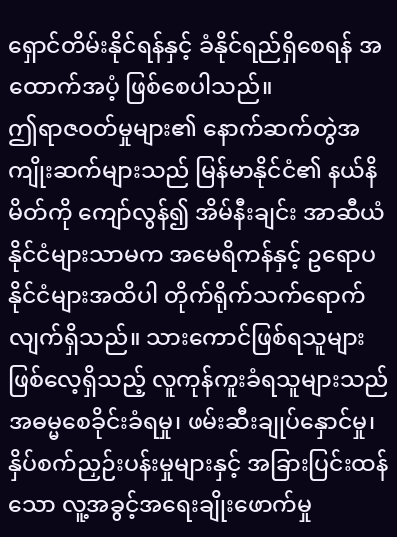ရှောင်တိမ်းနိုင်ရန်နှင့် ခံနိုင်ရည်ရှိစေရန် အထောက်အပံ့ ဖြစ်စေပါသည်။
ဤရာဇဝတ်မှုများ၏ နောက်ဆက်တွဲအကျိုးဆက်များသည် မြန်မာနိုင်ငံ၏ နယ်နိမိတ်ကို ကျော်လွန်၍ အိမ်နီးချင်း အာဆီယံနိုင်ငံများသာမက အမေရိကန်နှင့် ဥရောပနိုင်ငံများအထိပါ တိုက်ရိုက်သက်ရောက်လျက်ရှိသည်။ သားကောင်ဖြစ်ရသူများ ဖြစ်လေ့ရှိသည့် လူကုန်ကူးခံရသူများသည် အဓမ္မစေခိုင်းခံရမှု၊ ဖမ်းဆီးချုပ်နှောင်မှု၊ နှိပ်စက်ညှဉ်းပန်းမှုများနှင့် အခြားပြင်းထန်သော လူ့အခွင့်အရေးချိုးဖောက်မှု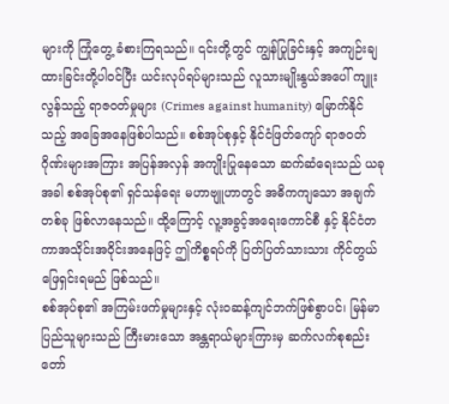များကို ကြုံတွေ့ ခံစားကြရသည်။ ၎င်းတို့တွင် ကျွန်ပြုခြင်းနှင့် အကျဉ်းချထားခြင်းတို့ပါဝင်ပြီး ယင်းလုပ်ရပ်များသည် လူသားမျိုးနွယ်အပေါ် ကျူးလွန်သည့် ရာဇဝတ်မှုများ (Crimes against humanity) မြောက်နိုင်သည့် အခြေအနေဖြစ်ပါသည်။ စစ်အုပ်စုနှင့် နိုင်ငံဖြတ်ကျော် ရာဇဝတ်ဂိုဏ်းများအကြား အပြန်အလှန် အကျိုးပြုနေသော ဆက်ဆံရေးသည် ယခုအခါ စစ်အုပ်စု၏ ရှင်သန်ရေး မဟာဗျူဟာတွင် အဓိကကျသော အချက်တစ်ခု ဖြစ်လာနေသည်။ ထို့ကြောင့် လူ့အခွင့်အရေးကောင်စီ နှင့် နိုင်ငံတကာအသိုင်းအဝိုင်းအနေဖြင့် ဤကိစ္စရပ်ကို ပြတ်ပြတ်သားသား ကိုင်တွယ်ဖြေရှင်းရမည် ဖြစ်သည်။
စစ်အုပ်စု၏ အကြမ်းဖက်မှုများနှင့် လုံးဝဆန့်ကျင်ဘက်ဖြစ်စွာပင်၊ မြန်မာပြည်သူများသည် ကြီးမားသော အန္တရာယ်များကြားမှ ဆက်လက်စုစည်း တော်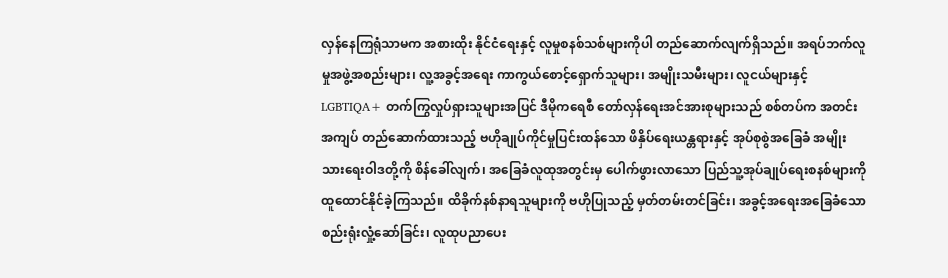လှန်နေကြရုံသာမက အစားထိုး နိုင်ငံရေးနှင့် လူမှုစနစ်သစ်များကိုပါ တည်ဆောက်လျက်ရှိသည်။ အရပ်ဘက်လူမှုအဖွဲ့အစည်းများ၊ လူ့အခွင့်အရေး ကာကွယ်စောင့်ရှောက်သူများ၊ အမျိုးသမီးများ၊ လူငယ်များနှင့် LGBTIQA+ တက်ကြွလှုပ်ရှားသူများအပြင် ဒီမိုကရေစီ တော်လှန်ရေးအင်အားစုများသည် စစ်တပ်က အတင်းအကျပ် တည်ဆောက်ထားသည့် ဗဟိုချုပ်ကိုင်မှုပြင်းထန်သော ဖိနှိပ်ရေးယန္တရားနှင့် အုပ်စုစွဲအခြေခံ အမျိုးသားရေးဝါဒတို့ကို စိန်ခေါ်လျက်၊ အခြေခံလူထုအတွင်းမှ ပေါက်ဖွားလာသော ပြည်သူ့အုပ်ချုပ်ရေးစနစ်များကို ထူထောင်နိုင်ခဲ့ကြသည်။ ထိခိုက်နစ်နာရသူများကို ဗဟိုပြုသည့် မှတ်တမ်းတင်ခြင်း၊ အခွင့်အရေးအခြေခံသော စည်းရုံးလှုံ့ဆော်ခြင်း၊ လူထုပညာပေး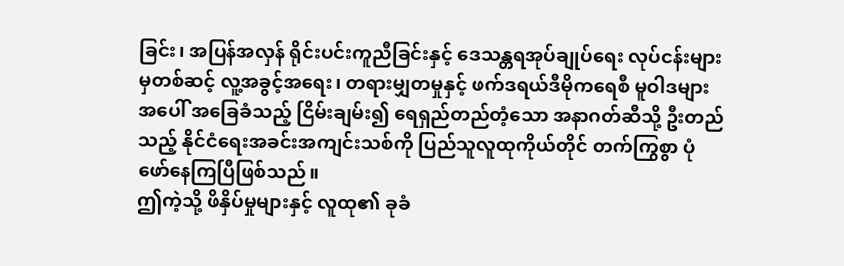ခြင်း၊ အပြန်အလှန် ရိုင်းပင်းကူညီခြင်းနှင့် ဒေသန္တရအုပ်ချုပ်ရေး လုပ်ငန်းများမှတစ်ဆင့် လူ့အခွင့်အရေး၊ တရားမျှတမှုနှင့် ဖက်ဒရယ်ဒီမိုကရေစီ မူဝါဒများအပေါ် အခြေခံသည့် ငြိမ်းချမ်း၍ ရေရှည်တည်တံ့သော အနာဂတ်ဆီသို့ ဦးတည်သည့် နိုင်ငံရေးအခင်းအကျင်းသစ်ကို ပြည်သူလူထုကိုယ်တိုင် တက်ကြွစွာ ပုံဖော်နေကြပြီဖြစ်သည်။
ဤကဲ့သို့ ဖိနှိပ်မှုများနှင့် လူထု၏ ခုခံ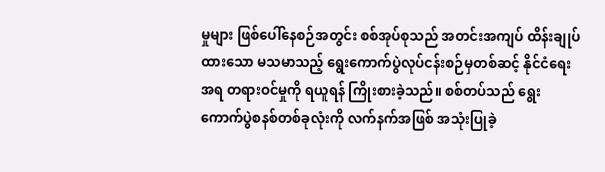မှုများ ဖြစ်ပေါ်နေစဉ်အတွင်း စစ်အုပ်စုသည် အတင်းအကျပ် ထိန်းချုပ်ထားသော မသမာသည့် ရွေးကောက်ပွဲလုပ်ငန်းစဉ်မှတစ်ဆင့် နိုင်ငံရေးအရ တရားဝင်မှုကို ရယူရန် ကြိုးစားခဲ့သည်။ စစ်တပ်သည် ရွေးကောက်ပွဲစနစ်တစ်ခုလုံးကို လက်နက်အဖြစ် အသုံးပြုခဲ့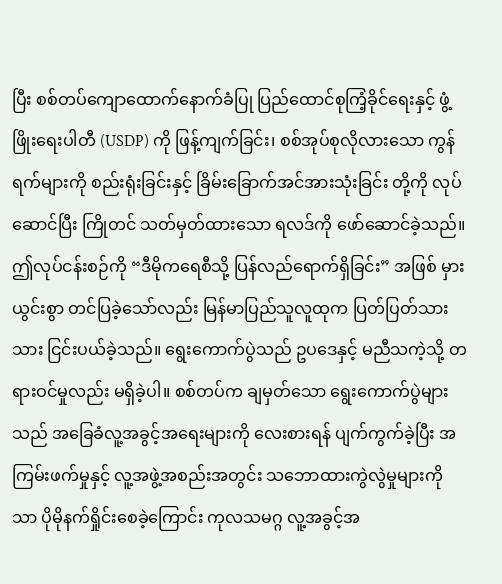ပြီး စစ်တပ်ကျောထောက်နောက်ခံပြု ပြည်ထောင်စုကြံ့ခိုင်ရေးနှင့် ဖွံ့ဖြိုးရေးပါတီ (USDP) ကို ဖြန့်ကျက်ခြင်း၊ စစ်အုပ်စုလိုလားသော ကွန်ရက်များကို စည်းရုံးခြင်းနှင့် ခြိမ်းခြောက်အင်အားသုံးခြင်း တို့ကို လုပ်ဆောင်ပြီး ကြိုတင် သတ်မှတ်ထားသော ရလဒ်ကို ဖော်ဆောင်ခဲ့သည်။ ဤလုပ်ငန်းစဉ်ကို “ဒီမိုကရေစီသို့ ပြန်လည်ရောက်ရှိခြင်း” အဖြစ် မှားယွင်းစွာ တင်ပြခဲ့သော်လည်း မြန်မာပြည်သူလူထုက ပြတ်ပြတ်သားသား ငြင်းပယ်ခဲ့သည်။ ရွေးကောက်ပွဲသည် ဥပဒေနှင့် မညီသကဲ့သို့ တရားဝင်မှုလည်း မရှိခဲ့ပါ။ စစ်တပ်က ချမှတ်သော ရွေးကောက်ပွဲများသည် အခြေခံလူ့အခွင့်အရေးများကို လေးစားရန် ပျက်ကွက်ခဲ့ပြီး အကြမ်းဖက်မှုနှင့် လူ့အဖွဲ့အစည်းအတွင်း သဘောထားကွဲလွဲမှုများကိုသာ ပိုမိုနက်ရှိုင်းစေခဲ့ကြောင်း ကုလသမဂ္ဂ လူ့အခွင့်အ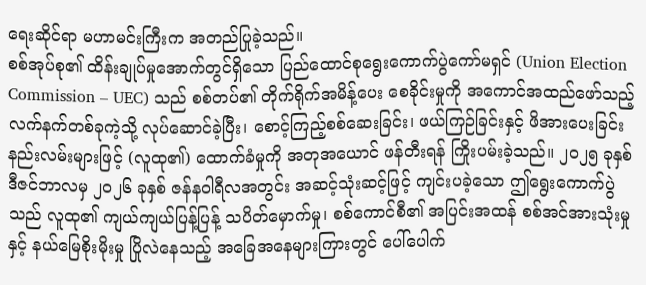ရေးဆိုင်ရာ မဟာမင်းကြီးက အတည်ပြုခဲ့သည်။
စစ်အုပ်စု၏ ထိန်းချုပ်မှုအောက်တွင်ရှိသော ပြည်ထောင်စုရွေးကောက်ပွဲကော်မရှင် (Union Election Commission – UEC) သည် စစ်တပ်၏ တိုက်ရိုက်အမိန့်ပေး စေခိုင်းမှုကို အကောင်အထည်ဖော်သည့် လက်နက်တစ်ခုကဲ့သို့ လုပ်ဆောင်ခဲ့ပြီး၊ စောင့်ကြည့်စစ်ဆေးခြင်း၊ ဖယ်ကြဉ်ခြင်းနှင့် ဖိအားပေးခြင်း နည်းလမ်းများဖြင့် (လူထု၏) ထောက်ခံမှုကို အတုအယောင် ဖန်တီးရန် ကြိုးပမ်းခဲ့သည်။ ၂၀၂၅ ခုနှစ် ဒီဇင်ဘာလမှ ၂၀၂၆ ခုနှစ် ဇန်နဝါရီလအတွင်း အဆင့်သုံးဆင့်ဖြင့် ကျင်းပခဲ့သော ဤရွေးကောက်ပွဲသည် လူထု၏ ကျယ်ကျယ်ပြန့်ပြန့် သပိတ်မှောက်မှု၊ စစ်ကောင်စီ၏ အပြင်းအထန် စစ်အင်အားသုံးမှုနှင့် နယ်မြေစိုးမိုးမှု ပြိုလဲနေသည့် အခြေအနေများကြားတွင် ပေါ်ပေါက်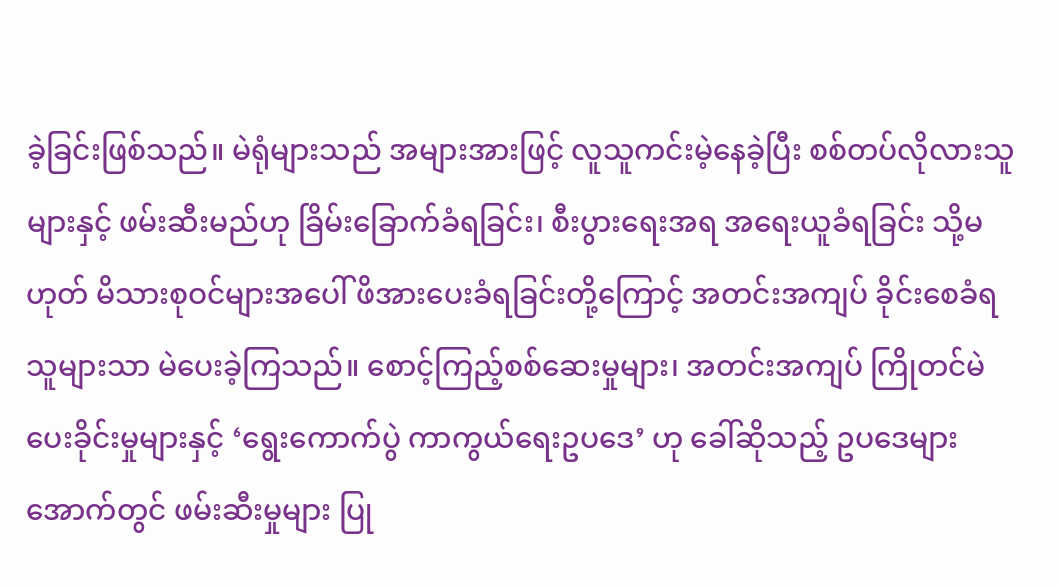ခဲ့ခြင်းဖြစ်သည်။ မဲရုံများသည် အများအားဖြင့် လူသူကင်းမဲ့နေခဲ့ပြီး စစ်တပ်လိုလားသူများနှင့် ဖမ်းဆီးမည်ဟု ခြိမ်းခြောက်ခံရခြင်း၊ စီးပွားရေးအရ အရေးယူခံရခြင်း သို့မဟုတ် မိသားစုဝင်များအပေါ် ဖိအားပေးခံရခြင်းတို့ကြောင့် အတင်းအကျပ် ခိုင်းစေခံရသူများသာ မဲပေးခဲ့ကြသည်။ စောင့်ကြည့်စစ်ဆေးမှုများ၊ အတင်းအကျပ် ကြိုတင်မဲပေးခိုင်းမှုများနှင့် ‘ရွေးကောက်ပွဲ ကာကွယ်ရေးဥပဒေ’ ဟု ခေါ်ဆိုသည့် ဥပဒေများအောက်တွင် ဖမ်းဆီးမှုများ ပြု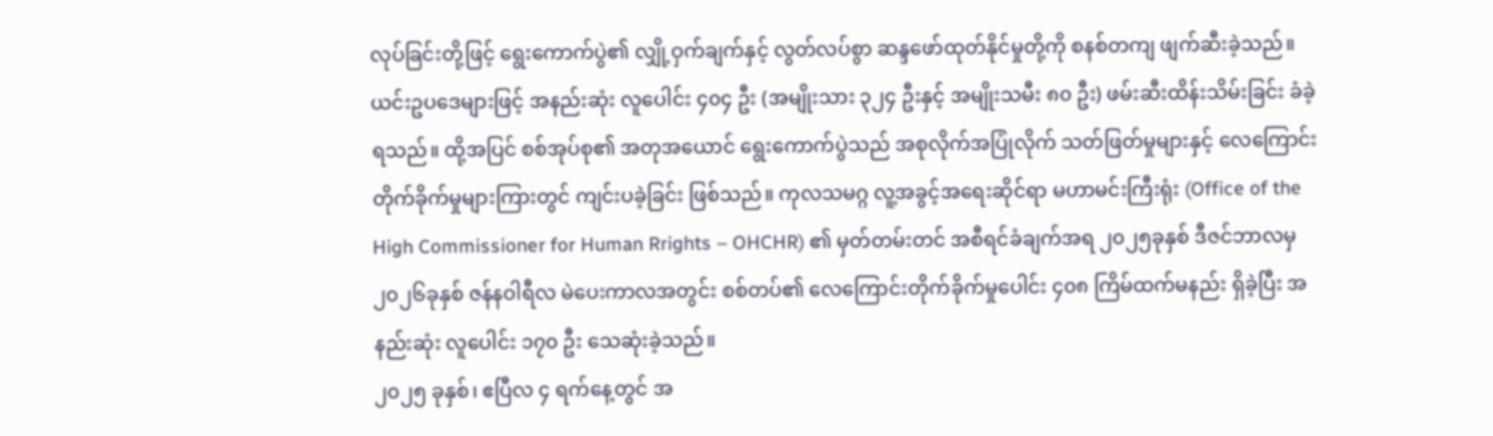လုပ်ခြင်းတို့ဖြင့် ရွေးကောက်ပွဲ၏ လျှို့ဝှက်ချက်နှင့် လွတ်လပ်စွာ ဆန္ဒဖော်ထုတ်နိုင်မှုတို့ကို စနစ်တကျ ဖျက်ဆီးခဲ့သည်။ ယင်းဥပဒေများဖြင့် အနည်းဆုံး လူပေါင်း ၄၀၄ ဦး (အမျိုးသား ၃၂၄ ဦးနှင့် အမျိုးသမီး ၈၀ ဦး) ဖမ်းဆီးထိန်းသိမ်းခြင်း ခံခဲ့ရသည်။ ထို့အပြင် စစ်အုပ်စု၏ အတုအယောင် ရွေးကောက်ပွဲသည် အစုလိုက်အပြုံလိုက် သတ်ဖြတ်မှုများနှင့် လေကြောင်းတိုက်ခိုက်မှုများကြားတွင် ကျင်းပခဲ့ခြင်း ဖြစ်သည်။ ကုလသမဂ္ဂ လူ့အခွင့်အရေးဆိုင်ရာ မဟာမင်းကြီးရုံး (Office of the High Commissioner for Human Rrights – OHCHR) ၏ မှတ်တမ်းတင် အစီရင်ခံချက်အရ ၂၀၂၅ခုနှစ် ဒီဇင်ဘာလမှ ၂၀၂၆ခုနှစ် ဇန်နဝါရီလ မဲပေးကာလအတွင်း စစ်တပ်၏ လေကြောင်းတိုက်ခိုက်မှုပေါင်း ၄၀၈ ကြိမ်ထက်မနည်း ရှိခဲ့ပြီး အနည်းဆုံး လူပေါင်း ၁၇၀ ဦး သေဆုံးခဲ့သည်။
၂၀၂၅ ခုနှစ်၊ ဧပြီလ ၄ ရက်နေ့တွင် အ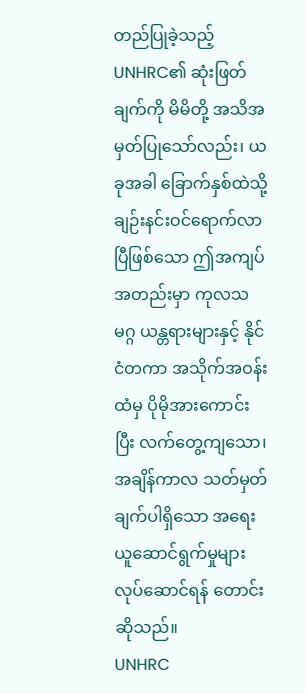တည်ပြုခဲ့သည့် UNHRC၏ ဆုံးဖြတ်ချက်ကို မိမိတို့ အသိအမှတ်ပြုသော်လည်း၊ ယခုအခါ ခြောက်နှစ်ထဲသို့ ချဉ်းနင်းဝင်ရောက်လာပြီဖြစ်သော ဤအကျပ်အတည်းမှာ ကုလသမဂ္ဂ ယန္တရားများနှင့် နိုင်ငံတကာ အသိုက်အဝန်းထံမှ ပိုမိုအားကောင်းပြီး လက်တွေ့ကျသော၊ အချိန်ကာလ သတ်မှတ်ချက်ပါရှိသော အရေးယူဆောင်ရွက်မှုများ လုပ်ဆောင်ရန် တောင်းဆိုသည်။
UNHRC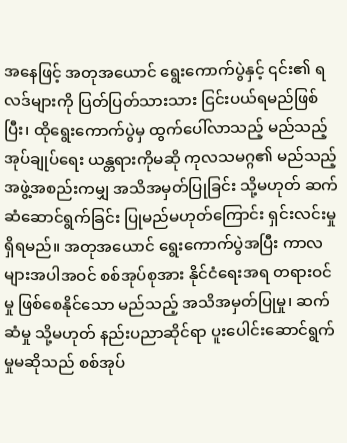အနေဖြင့် အတုအယောင် ရွေးကောက်ပွဲနှင့် ၎င်း၏ ရလဒ်များကို ပြတ်ပြတ်သားသား ငြင်းပယ်ရမည်ဖြစ်ပြီး၊ ထိုရွေးကောက်ပွဲမှ ထွက်ပေါ်လာသည့် မည်သည့် အုပ်ချုပ်ရေး ယန္တရားကိုမဆို ကုလသမဂ္ဂ၏ မည်သည့်အဖွဲ့အစည်းကမျှ အသိအမှတ်ပြုခြင်း သို့မဟုတ် ဆက်ဆံဆောင်ရွက်ခြင်း ပြုမည်မဟုတ်ကြောင်း ရှင်းလင်းမှုရှိရမည်။ အတုအယောင် ရွေးကောက်ပွဲအပြီး ကာလများအပါအဝင် စစ်အုပ်စုအား နိုင်ငံရေးအရ တရားဝင်မှု ဖြစ်စေနိုင်သော မည်သည့် အသိအမှတ်ပြုမှု၊ ဆက်ဆံမှု သို့မဟုတ် နည်းပညာဆိုင်ရာ ပူးပေါင်းဆောင်ရွက်မှုမဆိုသည် စစ်အုပ်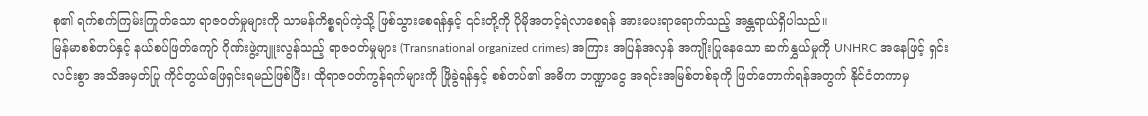စု၏ ရက်စက်ကြမ်းကြုတ်သော ရာဇဝတ်မှုများကို သာမန်ကိစ္စရပ်ကဲ့သို့ ဖြစ်သွားစေရန်နှင့် ၎င်းတို့ကို ပိုမိုအတင့်ရဲလာစေရန် အားပေးရာရောက်သည့် အန္တရာယ်ရှိပါသည်။
မြန်မာစစ်တပ်နှင့် နယ်စပ်ဖြတ်ကျော် ဂိုဏ်းဖွဲ့ကျူးလွန်သည့် ရာဇဝတ်မှုများ (Transnational organized crimes) အကြား အပြန်အလှန် အကျိုးပြုနေသော ဆက်နွှယ်မှုကို UNHRC အနေဖြင့် ရှင်းလင်းစွာ အသိအမှတ်ပြု ကိုင်တွယ်ဖြေရှင်းရမည်ဖြစ်ပြီး၊ ထိုရာဇဝတ်ကွန်ရက်များကို ဖြိုခွဲရန်နှင့် စစ်တပ်၏ အဓိက ဘဏ္ဍာငွေ အရင်းအမြစ်တစ်ခုကို ဖြတ်တောက်ရန်အတွက် နိုင်ငံတကာမှ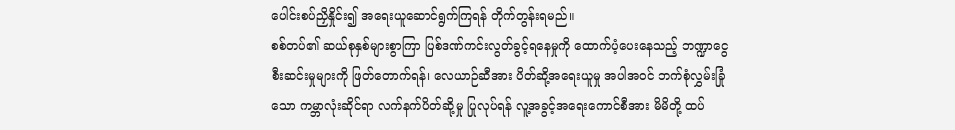ပေါင်းစပ်ညှိနှိုင်း၍ အရေးယူဆောင်ရွက်ကြရန် တိုက်တွန်းရမည်။
စစ်တပ်၏ ဆယ်စုနှစ်များစွာကြာ ပြစ်ဒဏ်ကင်းလွတ်ခွင့်ရနေမှုကို ထောက်ပံ့ပေးနေသည့် ဘဏ္ဍာငွေစီးဆင်းမှုများကို ဖြတ်တောက်ရန်၊ လေယာဉ်ဆီအား ပိတ်ဆို့အရေးယူမှု အပါအဝင် ဘက်စုံလွှမ်းခြုံသော ကမ္ဘာလုံးဆိုင်ရာ လက်နက်ပိတ်ဆို့မှု ပြုလုပ်ရန် လူ့အခွင့်အရေးကောင်စီအား မိမိတို့ ထပ်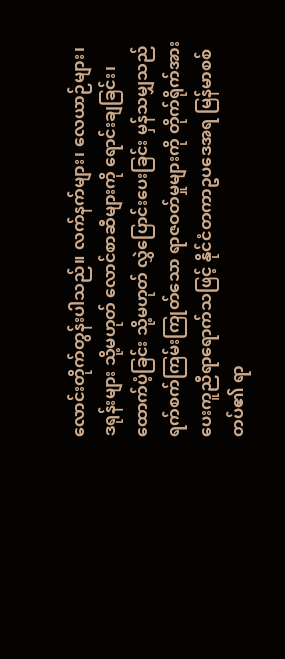လောင်းတိုက်တွန်းပါသည်။ လက်နက်များ၊ လေယာဉ်များ၊ ဒရုန်းများ သို့မဟုတ် လောင်စာဆီများကို ရောင်းချခြင်း၊ ထောက်ပံ့ခြင်း သို့မဟုတ် လွှဲပြောင်းပေးခြင်း မှန်သမျှသည် ရက်စက်ကြမ်းကြုတ်သော ရာဇဝတ်မှုများကို တိုက်ရိုက်အားပေးကူညီရာရောက်သဖြင့် နိုင်ငံတကာဥပဒေအရ မြန်မာစစ်တပ်၏ ရာ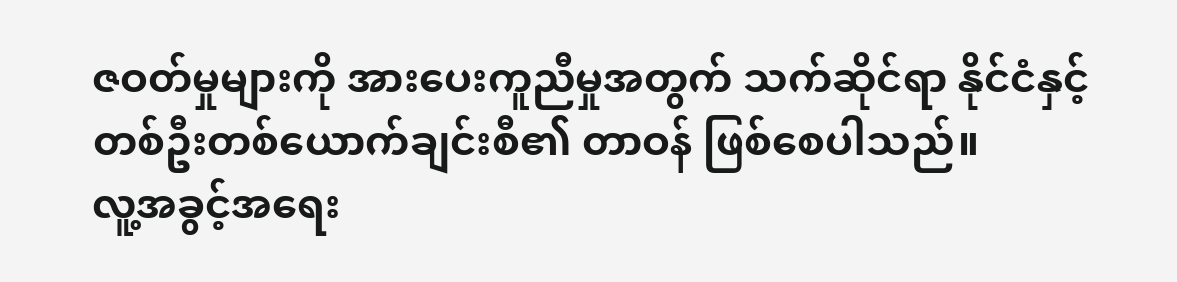ဇဝတ်မှုများကို အားပေးကူညီမှုအတွက် သက်ဆိုင်ရာ နိုင်ငံနှင့် တစ်ဦးတစ်ယောက်ချင်းစီ၏ တာဝန် ဖြစ်စေပါသည်။
လူ့အခွင့်အရေး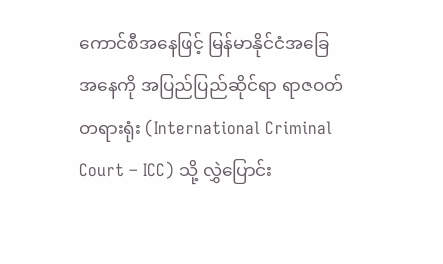ကောင်စီအနေဖြင့် မြန်မာနိုင်ငံအခြေအနေကို အပြည်ပြည်ဆိုင်ရာ ရာဇဝတ်တရားရုံး (International Criminal Court – ICC) သို့ လွှဲပြောင်း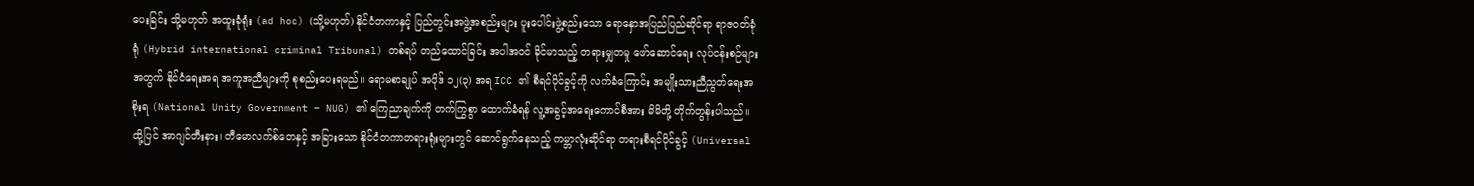ပေးခြင်း သို့မဟုတ် အထူးခုံရုံး (ad hoc) (သို့မဟုတ်) နိုင်ငံတကာနှင့် ပြည်တွင်းအဖွဲ့အစည်းများ ပူးပေါင်းဖွဲ့စည်းသော ရောနှောအပြည်ပြည်ဆိုင်ရာ ရာဇဝတ်ခုံရုံ (Hybrid international criminal Tribunal) တစ်ရပ် တည်ထောင်ခြင်း အပါအဝင် ခိုင်မာသည့် တရားမျှတမှု ဖော်ဆောင်ရေး လုပ်ငန်းစဉ်များအတွက် နိုင်ငံရေးအရ အကူအညီများကို စုစည်းပေးရမည်။ ရောမစာချုပ် အပိုဒ် ၁၂(၃) အရ ICC ၏ စီရင်ပိုင်ခွင့်ကို လက်ခံကြောင်း အမျိုးသားညီညွတ်ရေးအစိုးရ (National Unity Government – NUG) ၏ ကြေညာချက်ကို တက်ကြွစွာ ထောက်ခံရန် လူ့အခွင့်အရေးကောင်စီအား မိမိတို့ တိုက်တွန်းပါသည်။ ထို့ပြင် အာဂျင်တီးနား၊ တီမောလက်စ်တေနှင့် အခြားသော နိုင်ငံတကာတရားရုံးများတွင် ဆောင်ရွက်နေသည့် ကမ္ဘာလုံးဆိုင်ရာ တရားစီရင်ပိုင်ခွင့် (Universal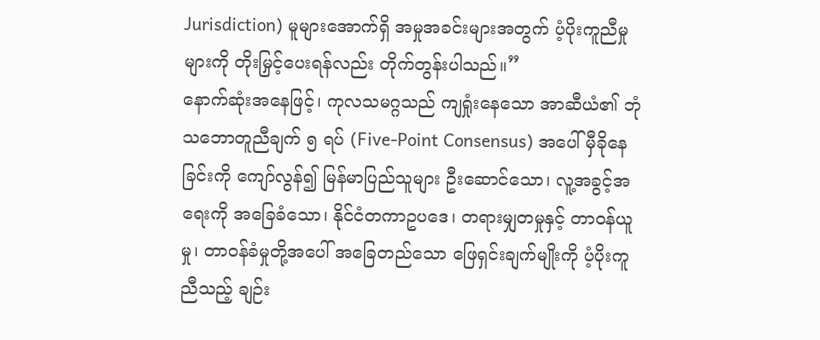Jurisdiction) မူများအောက်ရှိ အမှုအခင်းများအတွက် ပံ့ပိုးကူညီမှုများကို တိုးမြှင့်ပေးရန်လည်း တိုက်တွန်းပါသည်။”
နောက်ဆုံးအနေဖြင့်၊ ကုလသမဂ္ဂသည် ကျရှုံးနေသော အာဆီယံ၏ ဘုံသဘောတူညီချက် ၅ ရပ် (Five-Point Consensus) အပေါ် မှီခိုနေခြင်းကို ကျော်လွန်၍ မြန်မာပြည်သူများ ဦးဆောင်သော၊ လူ့အခွင့်အရေးကို အခြေခံသော၊ နိုင်ငံတကာဥပဒေ၊ တရားမျှတမှုနှင့် တာဝန်ယူမှု၊ တာဝန်ခံမှုတို့အပေါ် အခြေတည်သော ဖြေရှင်းချက်မျိုးကို ပံ့ပိုးကူညီသည့် ချဉ်း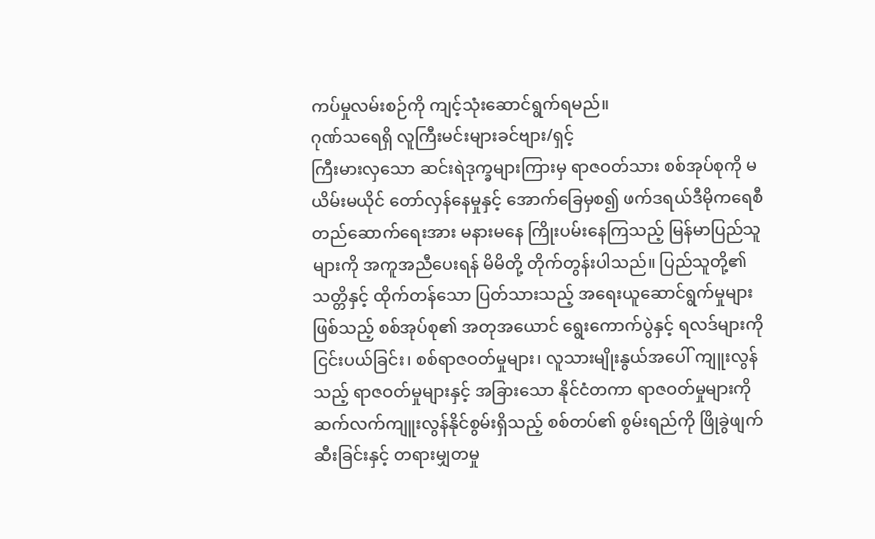ကပ်မှုလမ်းစဉ်ကို ကျင့်သုံးဆောင်ရွက်ရမည်။
ဂုဏ်သရေရှိ လူကြီးမင်းများခင်ဗျား/ရှင့်
ကြီးမားလှသော ဆင်းရဲဒုက္ခများကြားမှ ရာဇဝတ်သား စစ်အုပ်စုကို မယိမ်းမယိုင် တော်လှန်နေမှုနှင့် အောက်ခြေမှစ၍ ဖက်ဒရယ်ဒီမိုကရေစီ တည်ဆောက်ရေးအား မနားမနေ ကြိုးပမ်းနေကြသည့် မြန်မာပြည်သူများကို အကူအညီပေးရန် မိမိတို့ တိုက်တွန်းပါသည်။ ပြည်သူတို့၏ သတ္တိနှင့် ထိုက်တန်သော ပြတ်သားသည့် အရေးယူဆောင်ရွက်မှုများဖြစ်သည့် စစ်အုပ်စု၏ အတုအယောင် ရွေးကောက်ပွဲနှင့် ရလဒ်များကို ငြင်းပယ်ခြင်း၊ စစ်ရာဇဝတ်မှုများ၊ လူသားမျိုးနွယ်အပေါ် ကျူးလွန်သည့် ရာဇဝတ်မှုများနှင့် အခြားသော နိုင်ငံတကာ ရာဇဝတ်မှုများကို ဆက်လက်ကျူးလွန်နိုင်စွမ်းရှိသည့် စစ်တပ်၏ စွမ်းရည်ကို ဖြိုခွဲဖျက်ဆီးခြင်းနှင့် တရားမျှတမှု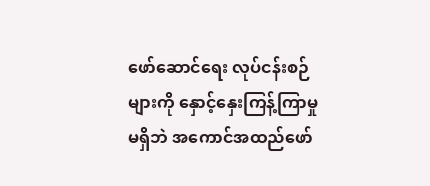ဖော်ဆောင်ရေး လုပ်ငန်းစဉ်များကို နှောင့်နှေးကြန့်ကြာမှုမရှိဘဲ အကောင်အထည်ဖော်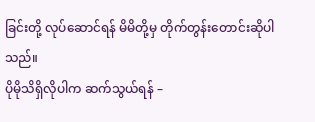ခြင်းတို့ လုပ်ဆောင်ရန် မိမိတို့မှ တိုက်တွန်းတောင်းဆိုပါသည်။
ပိုမိုသိရှိလိုပါက ဆက်သွယ်ရန် –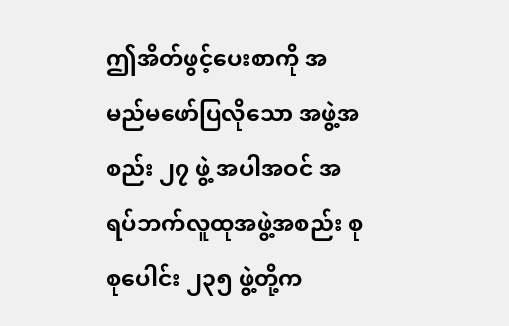ဤအိတ်ဖွင့်ပေးစာကို အမည်မဖော်ပြလိုသော အဖွဲ့အစည်း ၂၇ ဖွဲ့ အပါအဝင် အရပ်ဘက်လူထုအဖွဲ့အစည်း စုစုပေါင်း ၂၃၅ ဖွဲ့တို့က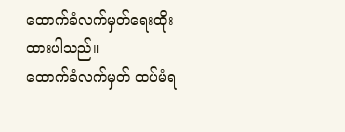ထောက်ခံလက်မှတ်ရေးထိုးထားပါသည်။
ထောက်ခံလက်မှတ် ထပ်မံရ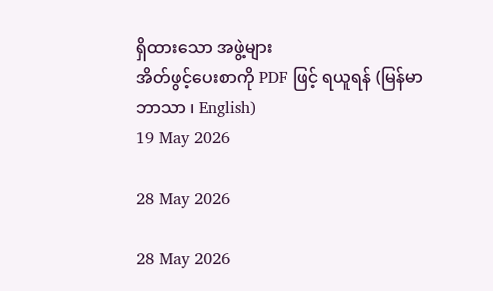ရှိထားသော အဖွဲ့များ
အိတ်ဖွင့်ပေးစာကို PDF ဖြင့် ရယူရန် (မြန်မာဘာသာ ၊ English)
19 May 2026

28 May 2026

28 May 2026